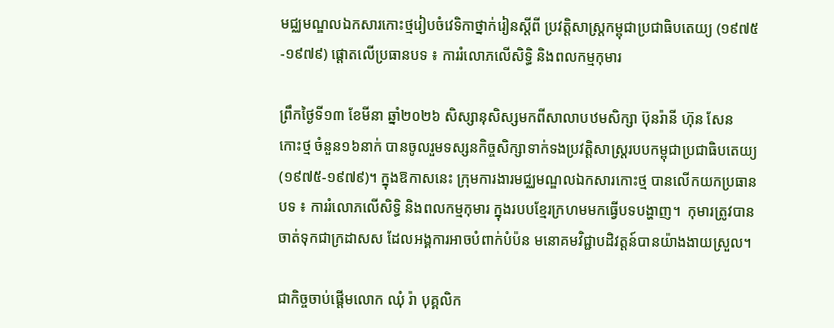មជ្ឈមណ្ឌលឯកសារកោះថ្មរៀបចំវេទិកាថ្នាក់រៀនស្តីពី ប្រវត្តិសាស្ត្រកម្ពុជាប្រជាធិបតេយ្យ (១៩៧៥-១៩៧៩) ផ្តោតលើប្រធានបទ ៖ ការរំលោភលើសិទ្ធិ និងពលកម្មកុមារ

ព្រឹកថ្ងៃទី១៣ ខែមីនា ឆ្នាំ២០២៦ សិស្សានុសិស្សមកពីសាលាបឋមសិក្សា ប៊ុនរ៉ានី ហ៊ុន សែន កោះថ្ម ចំនួន១៦នាក់ បានចូលរួមទស្សនកិច្ចសិក្សាទាក់ទងប្រវត្តិសាស្ត្ររបបកម្ពុជាប្រជាធិបតេយ្យ (១៩៧៥-១៩៧៩)។ ក្នុងឱកាសនេះ ក្រុមការងារមជ្ឈមណ្ឌលឯកសារកោះថ្ម បានលើកយកប្រធានបទ ៖ ការរំលោភលើសិទ្ធិ និងពលកម្មកុមារ ក្នុងរបបខ្មែរក្រហមមកធ្វើបទបង្ហាញ។  កុមារត្រូវបានចាត់ទុកជាក្រដាសស ដែលអង្គការអាចបំពាក់បំប៉ន មនោគមវិជ្ជាបដិវត្តន៍បានយ៉ាងងាយស្រួល។

ជាកិច្ចចាប់ផ្តើមលោក ឈុំ រ៉ា បុគ្គលិក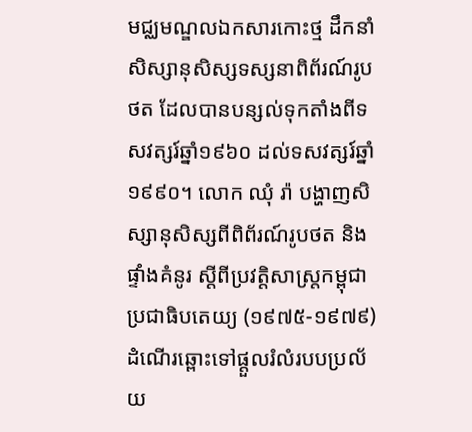មជ្ឈមណ្ឌលឯកសារកោះថ្ម ដឹកនាំសិស្សានុសិស្សទស្សនាពិព័រណ៍រូបថត ដែលបានបន្សល់ទុកតាំងពីទសវត្សរ៍ឆ្នាំ១៩៦០ ដល់ទសវត្សរ៍ឆ្នាំ១៩៩០។ លោក ឈុំ រ៉ា បង្ហាញសិស្សានុសិស្សពីពិព័រណ៍រូបថត និងផ្ទាំងគំនូរ ស្តីពីប្រវត្តិសាស្ត្រកម្ពុជាប្រជាធិបតេយ្យ (១៩៧៥-១៩៧៩) ដំណើរឆ្ពោះទៅផ្តួលរំលំរបបប្រល័យ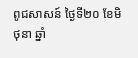ពូជសាសន៍ ថ្ងៃទី២០ ខែមិថុនា ឆ្នាំ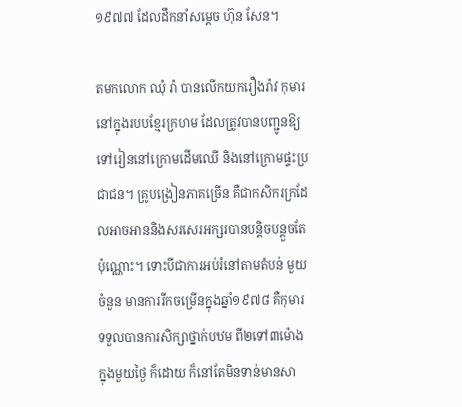១៩៧៧ ដែលដឹកនាំសម្តេច ហ៊ុន សែន។

តមកលោក ឈុំ រ៉ា បានលើកយករឿងរ៉ាវ កុមារនៅក្នុងរបបខ្មែរក្រហម ដែលត្រូវបានបញ្ជូនឱ្យទៅរៀននៅក្រោមដើមឈើ និងនៅក្រោមផ្ទះប្រជាជន។ គ្រូបង្រៀនភាគច្រើន គឺជាកសិករក្រដែលអាចអាននិងសរសេរអក្សរបានបន្តិចបន្តួចតែប៉ុណ្ណោះ។ ទោះបីជាការអប់រំនៅតាមតំបន់ មួយចំនួន មានការរីកចម្រើនក្នុងឆ្នាំ១៩៧៨ គឺកុមារទទួលបានការសិក្សាថ្នាក់បឋម ពី២ទៅ៣ម៉ោងក្នុងមួយថ្ងៃ ក៏ដោយ ក៏នៅតែមិនទាន់មានសា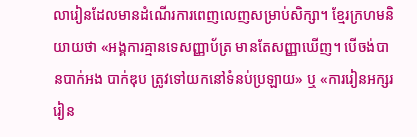លារៀនដែលមានដំណើរការពេញលេញសម្រាប់សិក្សា។ ខ្មែរក្រហមនិយាយថា «អង្គការគ្មានទេសញ្ញាប័ត្រ មានតែសញ្ញាឃើញ។ បើចង់បានបាក់អង បាក់ឌុប ត្រូវទៅយកនៅទំនប់ប្រឡាយ» ឬ «ការរៀនអក្សរ រៀន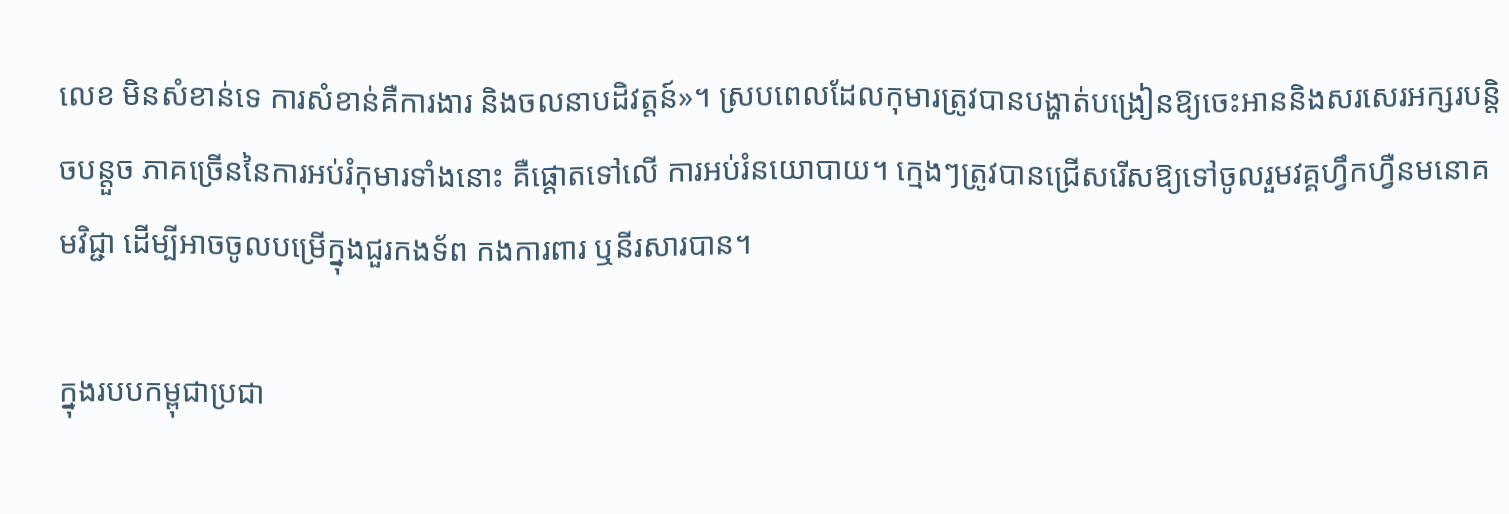លេខ មិនសំខាន់ទេ ការសំខាន់គឺការងារ និងចលនាបដិវត្តន៍»។ ស្របពេលដែលកុមារត្រូវបានបង្ហាត់បង្រៀនឱ្យចេះអាននិងសរសេរអក្សរបន្តិចបន្តួច ភាគច្រើននៃការអប់រំកុមារទាំងនោះ គឺផ្តោតទៅលើ ការអប់រំនយោបាយ។ ក្មេងៗត្រូវបានជ្រើសរើសឱ្យទៅចូលរួមវគ្គហ្វឹកហ្វឺនមនោគមវិជ្ជា ដើម្បីអាចចូលបម្រើក្នុងជួរកងទ័ព កងការពារ ឬនីរសារបាន។

ក្នុងរបបកម្ពុជាប្រជា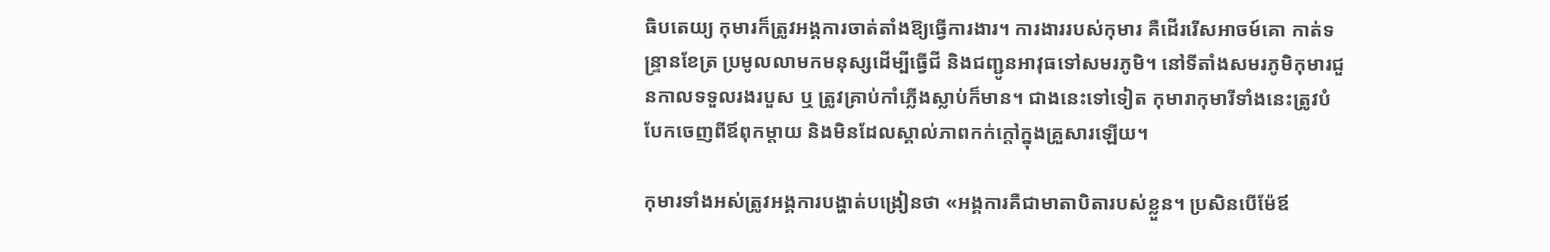ធិបតេយ្យ កុមារក៏ត្រូវអង្គការចាត់តាំងឱ្យធ្វើការងារ។ ការងាររបស់កុមារ គឺដើររើសអាចម៍គោ កាត់ទន្ទ្រានខែត្រ ប្រមូលលាមកមនុស្សដើម្បីធ្វើជី និងជញ្ជូនអាវុធទៅសមរភូមិ។ នៅទីតាំងសមរភូមិកុមារជួនកាលទទួលរងរបួស ឬ ត្រូវគ្រាប់កាំភ្លើងស្លាប់ក៏មាន។ ជាងនេះទៅទៀត កុមារាកុមារីទាំងនេះត្រូវបំបែកចេញពីឪពុកម្តាយ និងមិនដែលស្គាល់ភាពកក់ក្តៅក្នុងគ្រួសារឡើយ។

កុមារទាំងអស់ត្រូវអង្គការបង្ហាត់បង្រៀនថា «អង្គការគឺជាមាតាបិតារបស់ខ្លួន។ ប្រសិនបើម៉ែឪ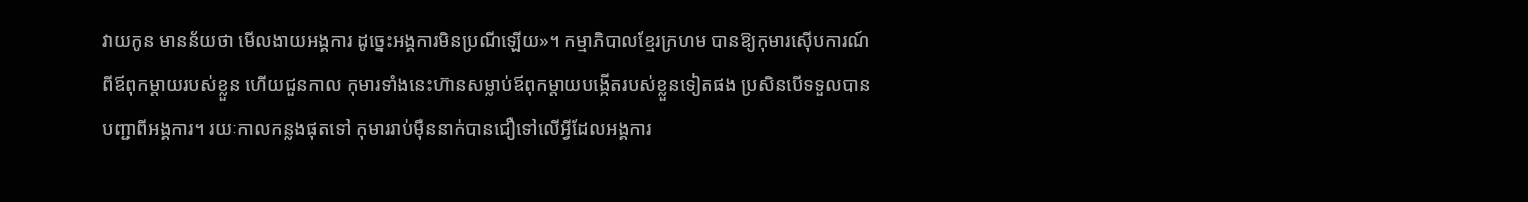វាយកូន មានន័យថា មើលងាយអង្គការ ដូច្នេះអង្គការមិនប្រណីឡើយ»។ កម្មាភិបាលខ្មែរក្រហម បានឱ្យកុមារស៊ើបការណ៍ពីឪពុកម្តាយរបស់ខ្លួន ហើយជួនកាល កុមារទាំងនេះហ៊ានសម្លាប់ឪពុកម្តាយបង្កើតរបស់ខ្លួនទៀតផង ប្រសិនបើទទួលបានបញ្ជាពីអង្គការ។ រយៈកាលកន្លងផុតទៅ កុមាររាប់ម៉ឺននាក់បានជឿទៅលើអ្វីដែលអង្គការ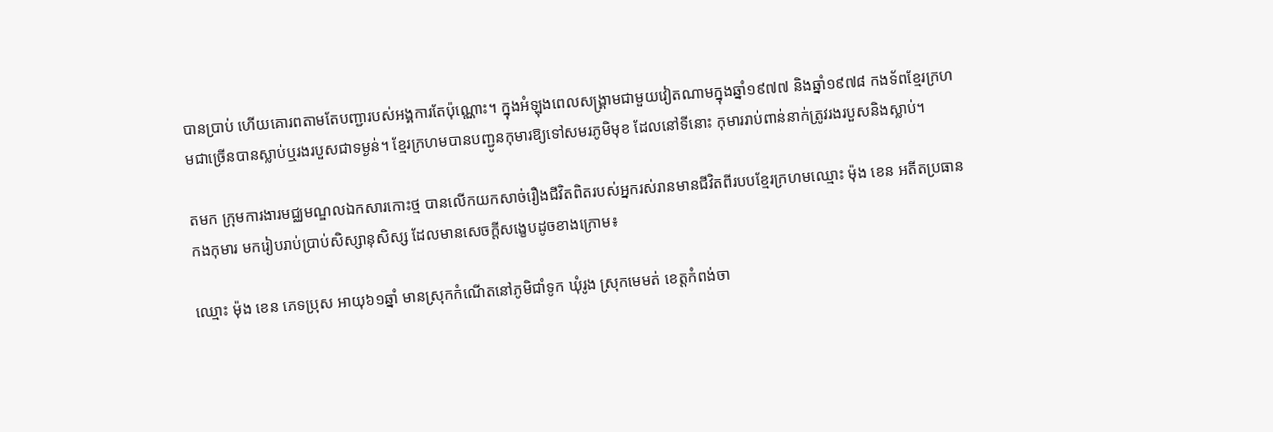បានប្រាប់ ហើយគោរពតាមតែបញ្ជារបស់អង្គការតែប៉ុណ្ណោះ។ ក្នុងអំឡុងពេលសង្គ្រាមជាមួយវៀតណាមក្នុងឆ្នាំ១៩៧៧ និងឆ្នាំ១៩៧៨ កងទ័ពខ្មែរក្រហមជាច្រើនបានស្លាប់ឬរងរបួសជាទម្ងន់។ ខ្មែរក្រហមបានបញ្ជូនកុមារឱ្យទៅសមរភូមិមុខ ដែលនៅទីនោះ កុមាររាប់ពាន់នាក់ត្រូវរងរបួសនិងស្លាប់។

តមក ក្រុមការងារមជ្ឈមណ្ឌលឯកសារកោះថ្ម បានលើកយកសាច់រឿងជីវិតពិតរបស់អ្នករស់រានមានជីវិតពីរបបខ្មែរក្រហមឈ្មោះ ម៉ុង ខេន អតីតប្រធានកងកុមារ មករៀបរាប់ប្រាប់សិស្សានុសិស្ស ដែលមានសេចក្តីសង្ខេបដូចខាងក្រោម៖

ឈ្មោះ ម៉ុង ខេន ភេទប្រុស អាយុ៦១ឆ្នាំ មានស្រុកកំណើតនៅភូមិជាំទូក ឃុំរូង ស្រុកមេមត់ ខេត្តកំពង់ចា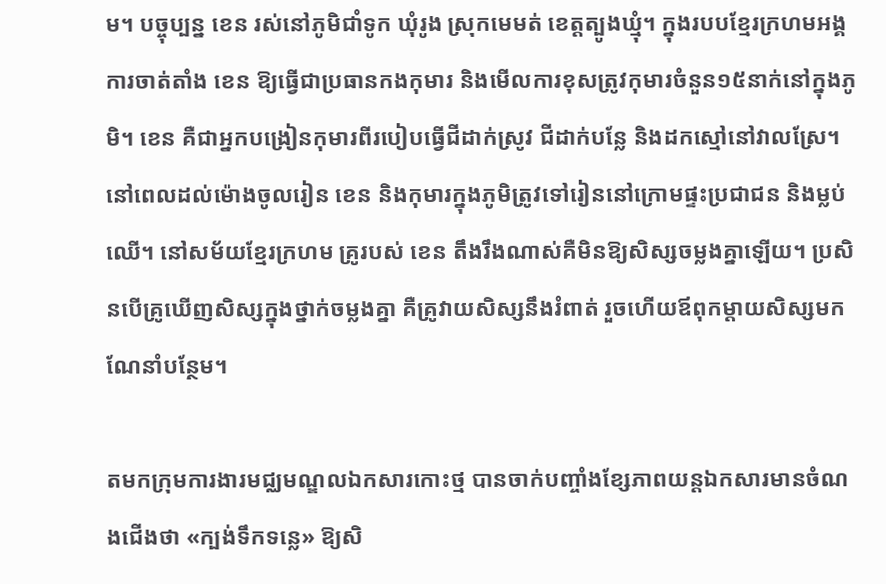ម។ បច្ចុប្បន្ន ខេន រស់នៅភូមិជាំទូក ឃុំរូង ស្រុកមេមត់ ខេត្តត្បូងឃ្មុំ។ ក្នុងរបបខ្មែរក្រហមអង្គការចាត់តាំង ខេន ឱ្យធ្វើជាប្រធានកងកុមារ និងមើលការខុសត្រូវកុមារចំនួន១៥នាក់នៅក្នុងភូមិ។ ខេន គឺជាអ្នកបង្រៀនកុមារពីរបៀបធ្វើជីដាក់ស្រូវ ជីដាក់បន្លែ និងដកស្មៅនៅវាលស្រែ។ នៅពេលដល់ម៉ោងចូលរៀន ខេន និងកុមារក្នុងភូមិត្រូវទៅរៀននៅក្រោមផ្ទះប្រជាជន និងម្លប់ឈើ។ នៅសម័យខ្មែរក្រហម គ្រូរបស់ ខេន តឹងរឹងណាស់គឺមិនឱ្យសិស្សចម្លងគ្នាឡើយ។ ប្រសិនបើគ្រូឃើញសិស្សក្នុងថ្នាក់ចម្លងគ្នា គឺគ្រូវាយសិស្សនឹងរំពាត់ រួចហើយឪពុកម្តាយសិស្សមកណែនាំបន្ថែម។

តមកក្រុមការងារមជ្ឈមណ្ឌលឯកសារកោះថ្ម បានចាក់បញ្ចាំងខ្សែភាពយន្តឯកសារមានចំណងជើងថា «ក្បង់ទឹកទន្លេ» ឱ្យសិ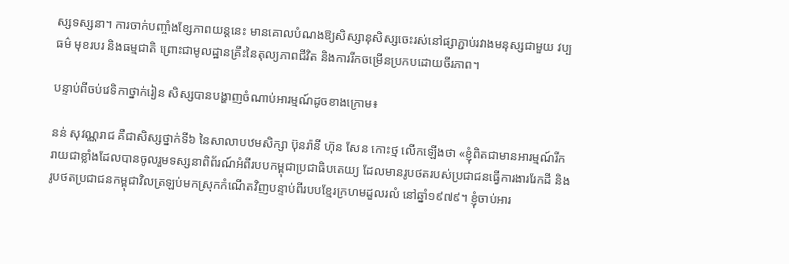ស្សទស្សនា។ ការចាក់បញ្ចាំងខ្សែភាពយន្តនេះ មានគោលបំណងឱ្យសិស្សានុសិស្សចេះរស់នៅផ្សាភ្ជាប់រវាងមនុស្សជាមួយ វប្បធម៌ មុខរបរ និងធម្មជាតិ ព្រោះជាមូលដ្ឋានគ្រឹះនៃតុល្យភាពជីវិត និងការរីកចម្រើនប្រកបដោយចីរភាព។

បន្ទាប់ពីចប់វេទិកាថ្នាក់រៀន សិស្សបានបង្ហាញចំណាប់អារម្មណ៍ដូចខាងក្រោម៖

នន់ សុវណ្ណរាជ គឺជាសិស្សថ្នាក់ទី៦ នៃសាលាបឋមសិក្សា ប៊ុនរ៉ានី ហ៊ុន សែន កោះថ្ម លើកឡើងថា «ខ្ញុំពិតជាមានអារម្មណ៍រីករាយជាខ្លាំងដែលបានចូលរួមទស្សនាពិព័រណ៍អំពីរបបកម្ពុជាប្រជាធិបតេយ្យ ដែលមានរូបថតរបស់ប្រជាជនធ្វើការងាររែកដី និងរូបថតប្រជាជនកម្ពុជាវិលត្រឡប់មកស្រុកកំណើតវិញបន្ទាប់ពីរបបខ្មែរក្រហមដួលរលំ នៅឆ្នាំ១៩៧៩។ ខ្ញុំចាប់អារ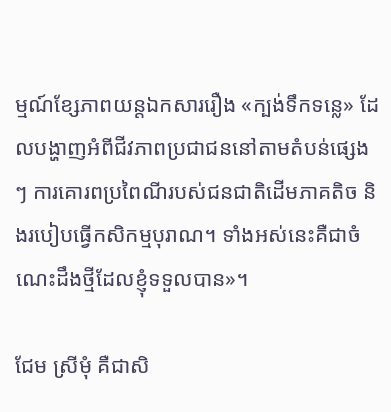ម្មណ៍ខ្សែភាពយន្តឯកសាររឿង «ក្បង់ទឹកទន្លេ» ដែលបង្ហាញអំពីជីវភាពប្រជាជននៅតាមតំបន់ផ្សេងៗ ការគោរពប្រពៃណីរបស់ជនជាតិដើមភាគតិច និងរបៀបធ្វើកសិកម្មបុរាណ។ ទាំងអស់នេះគឺជាចំណេះដឹងថ្មីដែលខ្ញុំទទួលបាន»។

ជែម ស្រីមុំ គឺជាសិ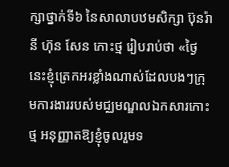ក្សាថ្នាក់ទី៦ នៃសាលាបឋមសិក្សា ប៊ុនរ៉ានី ហ៊ុន សែន កោះថ្ម រៀបរាប់ថា «ថ្ងៃនេះខ្ញុំត្រេកអរខ្លាំងណាស់ដែលបងៗក្រុមការងាររបស់មជ្ឈមណ្ឌលឯកសារកោះថ្ម អនុញ្ញាតឱ្យខ្ញុំចូលរួមទ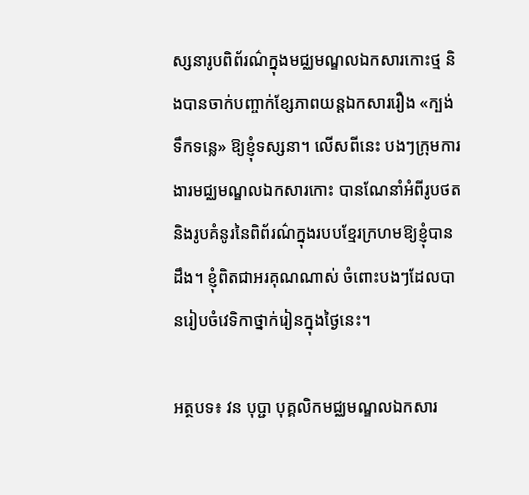ស្សនារូបពិព័រណ៌ក្នុងមជ្ឈមណ្ឌលឯកសារកោះថ្ម និងបានចាក់បញ្ចាក់ខ្សែភាពយន្តឯកសាររឿង «ក្បង់ទឹកទន្លេ» ឱ្យខ្ញុំទស្សនា។ លើសពីនេះ បងៗក្រុមការងារមជ្ឈមណ្ឌលឯកសារកោះ បានណែនាំអំពីរូបថត និងរូបគំនូរនៃពិព័រណ៌ក្នុងរបបខ្មែរក្រហមឱ្យខ្ញុំបានដឹង។ ខ្ញុំពិតជាអរគុណណាស់ ចំពោះបងៗដែលបានរៀបចំវេទិកាថ្នាក់រៀនក្នុងថ្ងៃនេះ។

អត្ថបទ៖ វន បុប្ជា បុគ្គលិកមជ្ឈមណ្ឌលឯកសារ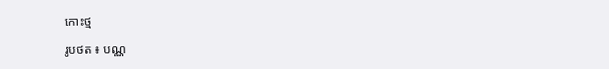កោះថ្ម

រូបថត ៖ បណ្ណ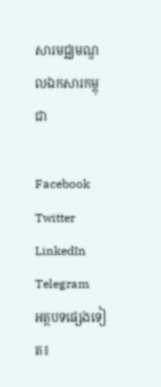សារមជ្ឈមណ្ឌលឯកសារកម្ពុជា

Facebook
Twitter
LinkedIn
Telegram
អត្ថបទផ្សេងទៀត៖